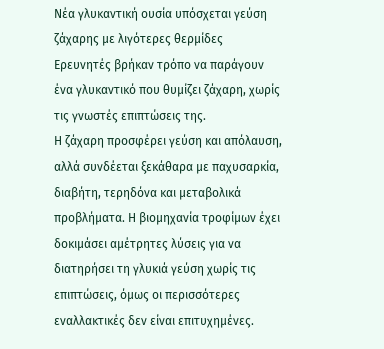Νέα γλυκαντική ουσία υπόσχεται γεύση ζάχαρης με λιγότερες θερμίδες
Ερευνητές βρήκαν τρόπο να παράγουν ένα γλυκαντικό που θυμίζει ζάχαρη, χωρίς τις γνωστές επιπτώσεις της.
Η ζάχαρη προσφέρει γεύση και απόλαυση, αλλά συνδέεται ξεκάθαρα με παχυσαρκία, διαβήτη, τερηδόνα και μεταβολικά προβλήματα. Η βιομηχανία τροφίμων έχει δοκιμάσει αμέτρητες λύσεις για να διατηρήσει τη γλυκιά γεύση χωρίς τις επιπτώσεις, όμως οι περισσότερες εναλλακτικές δεν είναι επιτυχημένες.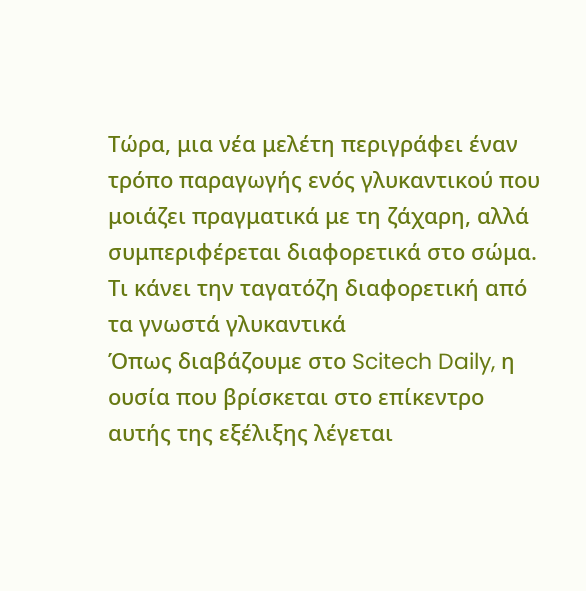Τώρα, μια νέα μελέτη περιγράφει έναν τρόπο παραγωγής ενός γλυκαντικού που μοιάζει πραγματικά με τη ζάχαρη, αλλά συμπεριφέρεται διαφορετικά στο σώμα.
Τι κάνει την ταγατόζη διαφορετική από τα γνωστά γλυκαντικά
Όπως διαβάζουμε στο Scitech Daily, η ουσία που βρίσκεται στο επίκεντρο αυτής της εξέλιξης λέγεται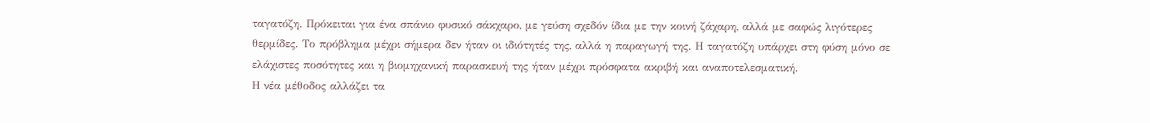ταγατόζη. Πρόκειται για ένα σπάνιο φυσικό σάκχαρο, με γεύση σχεδόν ίδια με την κοινή ζάχαρη, αλλά με σαφώς λιγότερες θερμίδες. Το πρόβλημα μέχρι σήμερα δεν ήταν οι ιδιότητές της, αλλά η παραγωγή της. Η ταγατόζη υπάρχει στη φύση μόνο σε ελάχιστες ποσότητες και η βιομηχανική παρασκευή της ήταν μέχρι πρόσφατα ακριβή και αναποτελεσματική.
Η νέα μέθοδος αλλάζει τα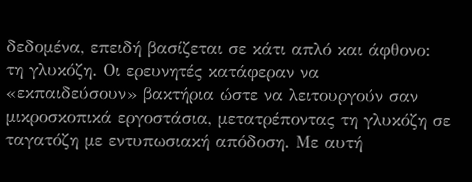δεδομένα, επειδή βασίζεται σε κάτι απλό και άφθονο: τη γλυκόζη. Οι ερευνητές κατάφεραν να «εκπαιδεύσουν» βακτήρια ώστε να λειτουργούν σαν μικροσκοπικά εργοστάσια, μετατρέποντας τη γλυκόζη σε ταγατόζη με εντυπωσιακή απόδοση. Με αυτή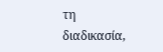τη διαδικασία,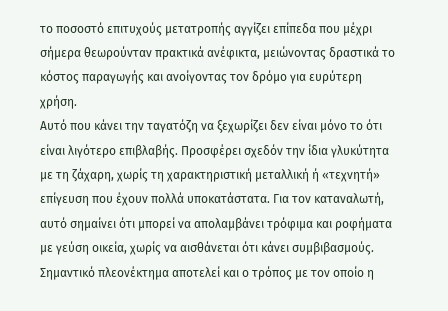το ποσοστό επιτυχούς μετατροπής αγγίζει επίπεδα που μέχρι σήμερα θεωρούνταν πρακτικά ανέφικτα, μειώνοντας δραστικά το κόστος παραγωγής και ανοίγοντας τον δρόμο για ευρύτερη χρήση.
Αυτό που κάνει την ταγατόζη να ξεχωρίζει δεν είναι μόνο το ότι είναι λιγότερο επιβλαβής. Προσφέρει σχεδόν την ίδια γλυκύτητα με τη ζάχαρη, χωρίς τη χαρακτηριστική μεταλλική ή «τεχνητή» επίγευση που έχουν πολλά υποκατάστατα. Για τον καταναλωτή, αυτό σημαίνει ότι μπορεί να απολαμβάνει τρόφιμα και ροφήματα με γεύση οικεία, χωρίς να αισθάνεται ότι κάνει συμβιβασμούς.
Σημαντικό πλεονέκτημα αποτελεί και ο τρόπος με τον οποίο η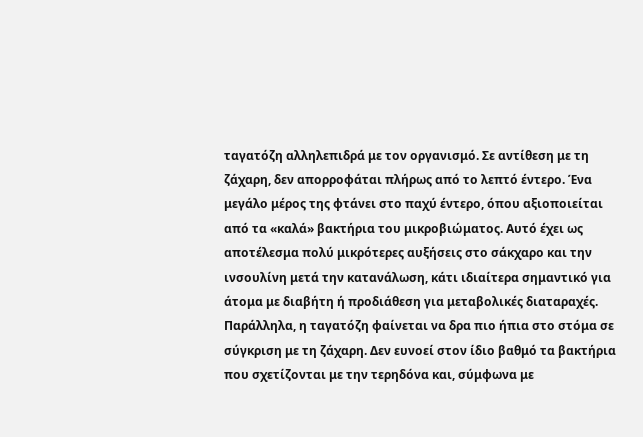ταγατόζη αλληλεπιδρά με τον οργανισμό. Σε αντίθεση με τη ζάχαρη, δεν απορροφάται πλήρως από το λεπτό έντερο. Ένα μεγάλο μέρος της φτάνει στο παχύ έντερο, όπου αξιοποιείται από τα «καλά» βακτήρια του μικροβιώματος. Αυτό έχει ως αποτέλεσμα πολύ μικρότερες αυξήσεις στο σάκχαρο και την ινσουλίνη μετά την κατανάλωση, κάτι ιδιαίτερα σημαντικό για άτομα με διαβήτη ή προδιάθεση για μεταβολικές διαταραχές.
Παράλληλα, η ταγατόζη φαίνεται να δρα πιο ήπια στο στόμα σε σύγκριση με τη ζάχαρη. Δεν ευνοεί στον ίδιο βαθμό τα βακτήρια που σχετίζονται με την τερηδόνα και, σύμφωνα με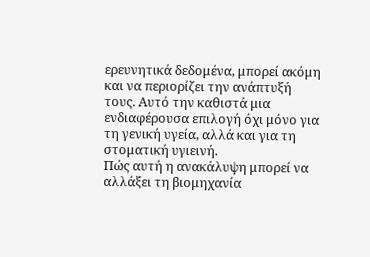ερευνητικά δεδομένα, μπορεί ακόμη και να περιορίζει την ανάπτυξή τους. Αυτό την καθιστά μια ενδιαφέρουσα επιλογή όχι μόνο για τη γενική υγεία, αλλά και για τη στοματική υγιεινή.
Πώς αυτή η ανακάλυψη μπορεί να αλλάξει τη βιομηχανία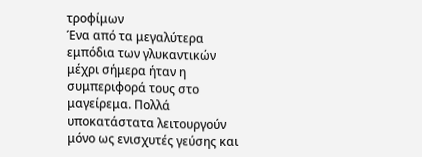τροφίμων
Ένα από τα μεγαλύτερα εμπόδια των γλυκαντικών μέχρι σήμερα ήταν η συμπεριφορά τους στο μαγείρεμα. Πολλά υποκατάστατα λειτουργούν μόνο ως ενισχυτές γεύσης και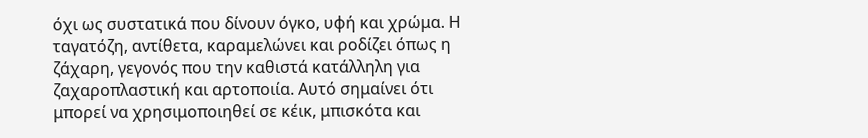όχι ως συστατικά που δίνουν όγκο, υφή και χρώμα. Η ταγατόζη, αντίθετα, καραμελώνει και ροδίζει όπως η ζάχαρη, γεγονός που την καθιστά κατάλληλη για ζαχαροπλαστική και αρτοποιία. Αυτό σημαίνει ότι μπορεί να χρησιμοποιηθεί σε κέικ, μπισκότα και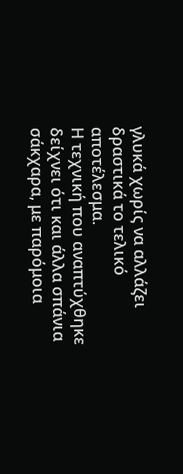γλυκά χωρίς να αλλάζει δραστικά το τελικό αποτέλεσμα.
Η τεχνική που αναπτύχθηκε δείχνει ότι και άλλα σπάνια σάκχαρα, με παρόμοια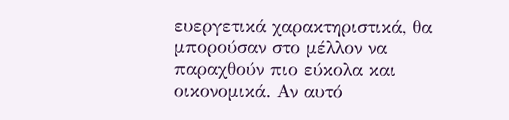ευεργετικά χαρακτηριστικά, θα μπορούσαν στο μέλλον να παραχθούν πιο εύκολα και οικονομικά. Αν αυτό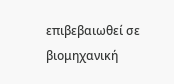επιβεβαιωθεί σε βιομηχανική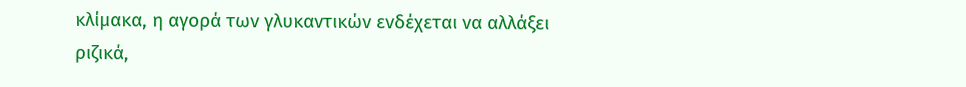κλίμακα, η αγορά των γλυκαντικών ενδέχεται να αλλάξει ριζικά,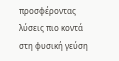προσφέροντας λύσεις πιο κοντά στη φυσική γεύση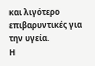και λιγότερο επιβαρυντικές για την υγεία.
Η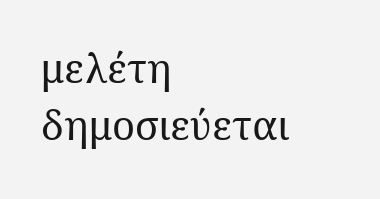μελέτη δημοσιεύεται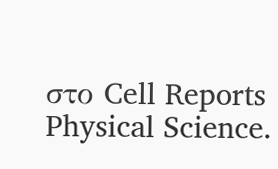στο Cell Reports Physical Science.